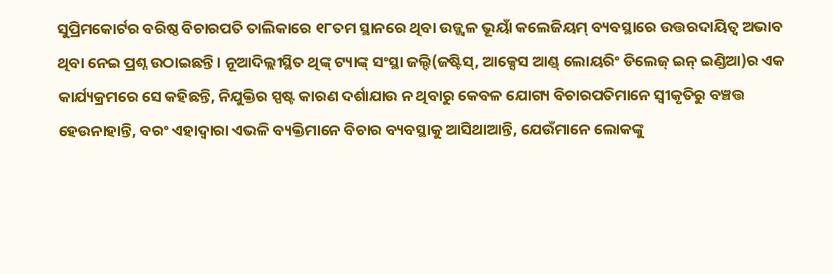ସୁପ୍ରିମକୋର୍ଟର ବରିଷ୍ଠ ବିଚାରପତି ତାଲିକାରେ ୧୮ତମ ସ୍ଥାନରେ ଥିବା ଉଜ୍ଜ୍ୱଳ ଭୂୟାଁ କଲେଜିୟମ୍ ବ୍ୟବସ୍ଥାରେ ଉତ୍ତରଦାୟିତ୍ୱ ଅଭାବ ଥିବା ନେଇ ପ୍ରଶ୍ନ ଉଠାଇଛନ୍ତି। ନୂଆଦିଲ୍ଲୀସ୍ଥିତ ଥିଙ୍କ୍ ଟ୍ୟାଙ୍କ୍ ସଂସ୍ଥା ଜଲ୍ଦି(ଜଷ୍ଟିସ୍, ଆକ୍ସେସ ଆଣ୍ଡ୍ ଲୋୟରିଂ ଡିଲେଜ୍ ଇନ୍ ଇଣ୍ଡିଆ)ର ଏକ କାର୍ଯ୍ୟକ୍ରମରେ ସେ କହିଛନ୍ତି, ନିଯୁକ୍ତିର ସ୍ପଷ୍ଟ କାରଣ ଦର୍ଶାଯାଉ ନ ଥିବାରୁ କେବଳ ଯୋଗ୍ୟ ବିଚାରପତିମାନେ ସ୍ବୀକୃତିରୁ ବଞ୍ଚତ୍ତ ହେଉନାହାନ୍ତି, ବରଂ ଏହାଦ୍ୱାରା ଏଭଳି ବ୍ୟକ୍ତିମାନେ ବିଚାର ବ୍ୟବସ୍ଥାକୁ ଆସିଥାଆନ୍ତି, ଯେଉଁମାନେ ଲୋକଙ୍କୁ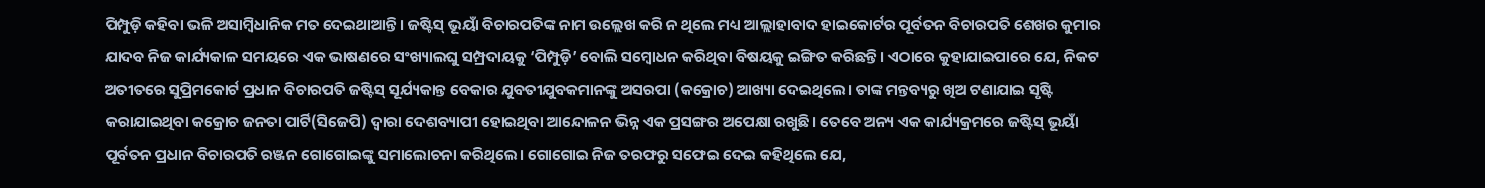ପିମ୍ପୁଡ଼ି କହିବା ଭଳି ଅସାମ୍ବିଧାନିକ ମତ ଦେଇଥାଆନ୍ତି। ଜଷ୍ଟିସ୍ ଭୂୟାଁ ବିଚାରପତିଙ୍କ ନାମ ଉଲ୍ଲେଖ କରି ନ ଥିଲେ ମଧ୍ୟ ଆଲ୍ଲାହାବାଦ ହାଇକୋର୍ଟର ପୂର୍ବତନ ବିଚାରପତି ଶେଖର କୁମାର ଯାଦବ ନିଜ କାର୍ଯ୍ୟକାଳ ସମୟରେ ଏକ ଭାଷଣରେ ସଂଖ୍ୟାଲଘୁ ସମ୍ପ୍ରଦାୟକୁ ‘ପିମ୍ପୁଡ଼ି’ ବୋଲି ସମ୍ବୋଧନ କରିଥିବା ବିଷୟକୁ ଇଙ୍ଗିତ କରିଛନ୍ତି। ଏଠାରେ କୁହାଯାଇପାରେ ଯେ, ନିକଟ ଅତୀତରେ ସୁପ୍ରିମକୋର୍ଟ ପ୍ରଧାନ ବିଚାରପତି ଜଷ୍ଟିସ୍ ସୂର୍ଯ୍ୟକାନ୍ତ ବେକାର ଯୁବତୀଯୁବକମାନଙ୍କୁ ଅସରପା (କକ୍ରୋଚ) ଆଖ୍ୟା ଦେଇଥିଲେ। ତାଙ୍କ ମନ୍ତବ୍ୟରୁ ଖିଅ ଟଣାଯାଇ ସୃଷ୍ଟି କରାଯାଇଥିବା କକ୍ରୋଚ ଜନତା ପାର୍ଟି(ସିଜେପି) ଦ୍ୱାରା ଦେଶବ୍ୟାପୀ ହୋଇଥିବା ଆନ୍ଦୋଳନ ଭିନ୍ନ ଏକ ପ୍ରସଙ୍ଗର ଅପେକ୍ଷା ରଖୁଛି। ତେବେ ଅନ୍ୟ ଏକ କାର୍ଯ୍ୟକ୍ରମରେ ଜଷ୍ଟିସ୍ ଭୂୟାଁ ପୂର୍ବତନ ପ୍ରଧାନ ବିଚାରପତି ରଞ୍ଜନ ଗୋଗୋଇଙ୍କୁ ସମାଲୋଚନା କରିଥିଲେ। ଗୋଗୋଇ ନିଜ ତରଫରୁ ସଫେଇ ଦେଇ କହିଥିଲେ ଯେ,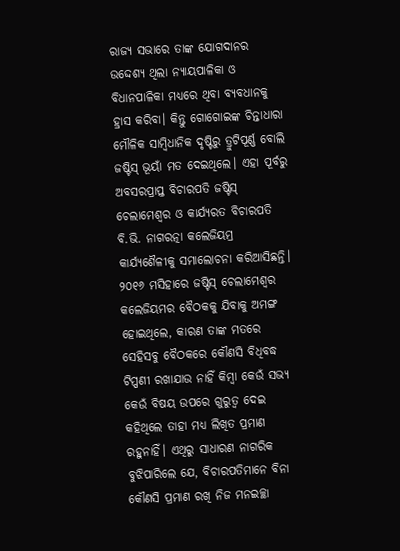ରାଜ୍ୟ ସଭାରେ ତାଙ୍କ ଯୋଗଦାନର ଉଦ୍ଦେଶ୍ୟ ଥିଲା ନ୍ୟାୟପାଳିକା ଓ ବିଧାନପାଳିକା ମଧ୍ୟରେ ଥିବା ବ୍ୟବଧାନକୁ ହ୍ରାସ କରିବା। କିନ୍ତୁ ଗୋଗୋଇଙ୍କ ଚିନ୍ତାଧାରା ମୌଳିକ ସାମ୍ବିଧାନିକ ଦୃଷ୍ଟିରୁ ତ୍ରୁଟିପୂର୍ଣ୍ଣ ବୋଲି ଜଷ୍ଟିସ୍ ଭୂୟାଁ ମତ ଦେଇଥିଲେ। ଏହା ପୂର୍ବରୁ ଅବସରପ୍ରାପ୍ତ ବିଚାରପତି ଜଷ୍ଟିସ୍ ଚେଲାମେଶ୍ୱର ଓ କାର୍ଯ୍ୟରତ ବିଚାରପତି ବି.ଭି. ନାଗରତ୍ନା କଲେଜିୟମ୍ର କାର୍ଯ୍ୟଶୈଳୀକୁ ସମାଲୋଚନା କରିଆସିଛନ୍ତି। ୨୦୧୬ ମସିହାରେ ଜଷ୍ଟିସ୍ ଚେଲାମେଶ୍ୱର କଲେଜିୟମର ବୈଠକକୁ ଯିବାକୁ ଅମଙ୍ଗ ହୋଇଥିଲେ, କାରଣ ତାଙ୍କ ମତରେ ସେହିସବୁ ବୈଠକରେ କୌଣସି ବିଧିବଦ୍ଧ ଟିପ୍ପଣୀ ରଖାଯାଉ ନାହିଁ କିମ୍ବା କେଉଁ ସଭ୍ୟ କେଉଁ ବିଷୟ ଉପରେ ଗୁରୁତ୍ୱ ଦେଇ କହିଥିଲେ ତାହା ମଧ୍ୟ ଲିଖିତ ପ୍ରମାଣ ରହୁନାହିଁ। ଏଥିରୁ ସାଧାରଣ ନାଗରିକ ବୁଝିପାରିଲେ ଯେ, ବିଚାରପତିମାନେ ବିନା କୌଣସି ପ୍ରମାଣ ରଖି ନିଜ ମନଇଚ୍ଛା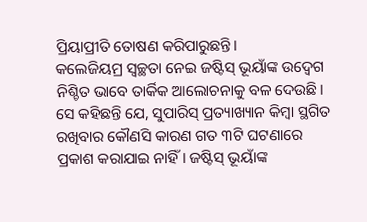ପ୍ରିୟାପ୍ରୀତି ତୋଷଣ କରିପାରୁଛନ୍ତି।
କଲେଜିୟମ୍ର ସ୍ବଚ୍ଛତା ନେଇ ଜଷ୍ଟିସ୍ ଭୂୟାଁଙ୍କ ଉଦ୍ବେଗ ନିଶ୍ଚିତ ଭାବେ ତାର୍କିକ ଆଲୋଚନାକୁ ବଳ ଦେଉଛି। ସେ କହିଛନ୍ତି ଯେ, ସୁପାରିସ୍ ପ୍ରତ୍ୟାଖ୍ୟାନ କିମ୍ବା ସ୍ଥଗିତ ରଖିବାର କୌଣସି କାରଣ ଗତ ୩ଟି ଘଟଣାରେ ପ୍ରକାଶ କରାଯାଇ ନାହିଁ। ଜଷ୍ଟିସ୍ ଭୂୟାଁଙ୍କ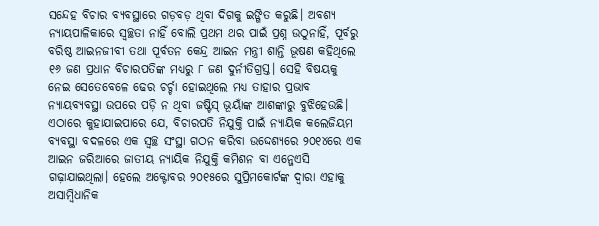ସନ୍ଦେହ ବିଚାର ବ୍ୟବସ୍ଥାରେ ଗଡ଼ବଡ଼ ଥିବା ଦିଗକୁ ଇଙ୍ଗିତ କରୁଛି। ଅବଶ୍ୟ ନ୍ୟାୟପାଳିକାରେ ସ୍ବଚ୍ଛତା ନାହିଁ ବୋଲି ପ୍ରଥମ ଥର ପାଇଁ ପ୍ରଶ୍ନ ଉଠୁନାହିଁ, ପୂର୍ବରୁ ବରିଷ୍ଠ ଆଇନଜୀବୀ ତଥା ପୂର୍ବତନ କେନ୍ଦ୍ର ଆଇନ ମନ୍ତ୍ରୀ ଶାନ୍ତି ଭୂଷଣ କହିଥିଲେ ୧୬ ଜଣ ପ୍ରଧାନ ବିଚାରପତିଙ୍କ ମଧ୍ୟରୁ ୮ ଜଣ ଦୁର୍ନୀତିଗ୍ରସ୍ତ। ସେହି ବିଷୟକୁ ନେଇ ସେତେବେଳେ ଢେର ଚର୍ଚ୍ଚା ହୋଇଥିଲେ ମଧ୍ୟ ତାହାର ପ୍ରଭାବ ନ୍ୟାୟବ୍ୟବସ୍ଥା ଉପରେ ପଡ଼ି ନ ଥିବା ଜଷ୍ଟିସ୍ ଭୂୟାଁଙ୍କ ଆଶଙ୍କାରୁ ବୁଝିହେଉଛି। ଏଠାରେ କୁହାଯାଇପାରେ ଯେ, ବିଚାରପତି ନିଯୁକ୍ତି ପାଇଁ ନ୍ୟାୟିକ କଲେଜିୟମ ବ୍ୟବସ୍ଥା ବଦଳରେ ଏକ ସ୍ବଚ୍ଛ ସଂସ୍ଥା ଗଠନ କରିବା ଉଦ୍ଦେଶ୍ୟରେ ୨୦୧୪ରେ ଏକ ଆଇନ ଜରିଆରେ ଜାତୀୟ ନ୍ୟାୟିକ ନିଯୁକ୍ତି କମିଶନ ବା ଏନ୍ଜେଏସି ଗଢ଼ାଯାଇଥିଲା। ହେଲେ ଅକ୍ଟୋବର ୨୦୧୫ରେ ସୁପ୍ରିମକୋର୍ଟଙ୍କ ଦ୍ୱାରା ଏହାକୁ ଅସାମ୍ବିଧାନିକ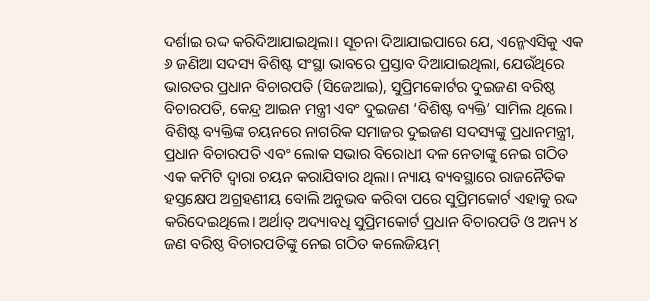ଦର୍ଶାଇ ରଦ୍ଦ କରିଦିଆଯାଇଥିଲା। ସୂଚନା ଦିଆଯାଇପାରେ ଯେ, ଏନ୍ଜେଏସିକୁ ଏକ ୬ ଜଣିଆ ସଦସ୍ୟ ବିଶିଷ୍ଟ ସଂସ୍ଥା ଭାବରେ ପ୍ରସ୍ତାବ ଦିଆଯାଇଥିଲା, ଯେଉଁଥିରେ ଭାରତର ପ୍ରଧାନ ବିଚାରପତି (ସିଜେଆଇ), ସୁପ୍ରିମକୋର୍ଟର ଦୁଇଜଣ ବରିଷ୍ଠ ବିଚାରପତି, କେନ୍ଦ୍ର ଆଇନ ମନ୍ତ୍ରୀ ଏବଂ ଦୁଇଜଣ ‘ବିଶିଷ୍ଟ ବ୍ୟକ୍ତି’ ସାମିଲ ଥିଲେ। ବିଶିଷ୍ଟ ବ୍ୟକ୍ତିଙ୍କ ଚୟନରେ ନାଗରିକ ସମାଜର ଦୁଇଜଣ ସଦସ୍ୟଙ୍କୁ ପ୍ରଧାନମନ୍ତ୍ରୀ, ପ୍ରଧାନ ବିଚାରପତି ଏବଂ ଲୋକ ସଭାର ବିରୋଧୀ ଦଳ ନେତାଙ୍କୁ ନେଇ ଗଠିତ ଏକ କମିଟି ଦ୍ୱାରା ଚୟନ କରାଯିବାର ଥିଲା। ନ୍ୟାୟ ବ୍ୟବସ୍ଥାରେ ରାଜନୈତିକ ହସ୍ତକ୍ଷେପ ଅଗ୍ରହଣୀୟ ବୋଲି ଅନୁଭବ କରିବା ପରେ ସୁପ୍ରିମକୋର୍ଟ ଏହାକୁ ରଦ୍ଦ କରିଦେଇଥିଲେ। ଅର୍ଥାତ୍ ଅଦ୍ୟାବଧି ସୁପ୍ରିମକୋର୍ଟ ପ୍ରଧାନ ବିଚାରପତି ଓ ଅନ୍ୟ ୪ ଜଣ ବରିଷ୍ଠ ବିଚାରପତିଙ୍କୁ ନେଇ ଗଠିତ କଲେଜିୟମ୍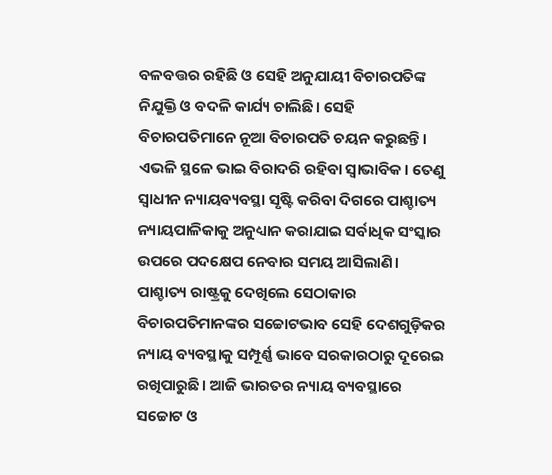ବଳବତ୍ତର ରହିଛି ଓ ସେହି ଅନୁଯାୟୀ ବିଚାରପତିଙ୍କ ନିଯୁକ୍ତି ଓ ବଦଳି କାର୍ଯ୍ୟ ଚାଲିଛି। ସେହି ବିଚାରପତିମାନେ ନୂଆ ବିଚାରପତି ଚୟନ କରୁଛନ୍ତି। ଏଭଳି ସ୍ଥଳେ ଭାଇ ବିରାଦରି ରହିବା ସ୍ବାଭାବିକ। ତେଣୁ ସ୍ବାଧୀନ ନ୍ୟାୟବ୍ୟବସ୍ଥା ସୃଷ୍ଟି କରିବା ଦିଗରେ ପାଶ୍ଚାତ୍ୟ ନ୍ୟାୟପାଳିକାକୁ ଅନୁଧ୍ୟାନ କରାଯାଇ ସର୍ବାଧିକ ସଂସ୍କାର ଉପରେ ପଦକ୍ଷେପ ନେବାର ସମୟ ଆସିଲାଣି। ପାଶ୍ଚାତ୍ୟ ରାଷ୍ଟ୍ରକୁ ଦେଖିଲେ ସେଠାକାର ବିଚାରପତିମାନଙ୍କର ସଚ୍ଚୋଟଭାବ ସେହି ଦେଶଗୁଡ଼ିକର ନ୍ୟାୟ ବ୍ୟବସ୍ଥାକୁ ସମ୍ପୂର୍ଣ୍ଣ ଭାବେ ସରକାରଠାରୁ ଦୂରେଇ ରଖିପାରୁଛି। ଆଜି ଭାରତର ନ୍ୟାୟ ବ୍ୟବସ୍ଥାରେ ସଚ୍ଚୋଟ ଓ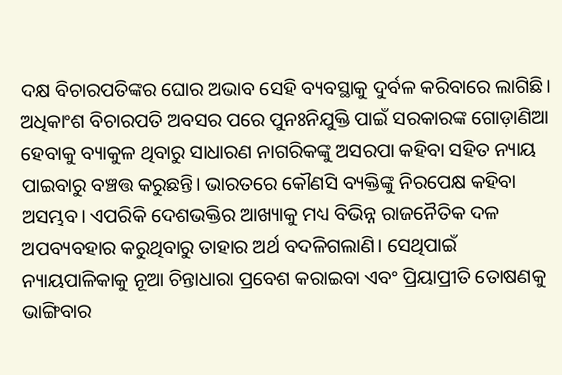ଦକ୍ଷ ବିଚାରପତିଙ୍କର ଘୋର ଅଭାବ ସେହି ବ୍ୟବସ୍ଥାକୁ ଦୁର୍ବଳ କରିବାରେ ଲାଗିଛି। ଅଧିକାଂଶ ବିଚାରପତି ଅବସର ପରେ ପୁନଃନିଯୁକ୍ତି ପାଇଁ ସରକାରଙ୍କ ଗୋଡ଼ାଣିଆ ହେବାକୁ ବ୍ୟାକୁଳ ଥିବାରୁ ସାଧାରଣ ନାଗରିକଙ୍କୁ ଅସରପା କହିବା ସହିତ ନ୍ୟାୟ ପାଇବାରୁ ବଞ୍ଚତ୍ତ କରୁଛନ୍ତି। ଭାରତରେ କୌଣସି ବ୍ୟକ୍ତିଙ୍କୁ ନିରପେକ୍ଷ କହିବା ଅସମ୍ଭବ। ଏପରିକି ଦେଶଭକ୍ତିର ଆଖ୍ୟାକୁ ମଧ୍ୟ ବିଭିନ୍ନ ରାଜନୈତିକ ଦଳ ଅପବ୍ୟବହାର କରୁଥିବାରୁ ତାହାର ଅର୍ଥ ବଦଳିଗଲାଣି। ସେଥିପାଇଁ ନ୍ୟାୟପାଳିକାକୁ ନୂଆ ଚିନ୍ତାଧାରା ପ୍ରବେଶ କରାଇବା ଏବଂ ପ୍ରିୟାପ୍ରୀତି ତୋଷଣକୁ ଭାଙ୍ଗିବାର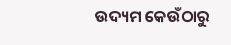ଉଦ୍ୟମ କେଉଁଠାରୁ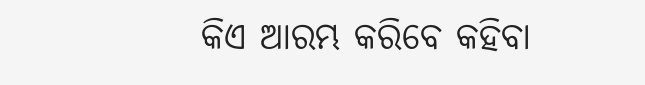କିଏ ଆରମ୍ଭ କରିବେ କହିବା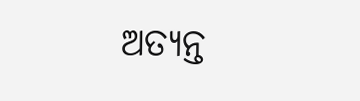ଅତ୍ୟନ୍ତ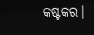କଷ୍ଟକର।